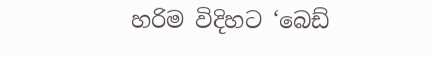හරිම විදිහට ‘බෙඩ්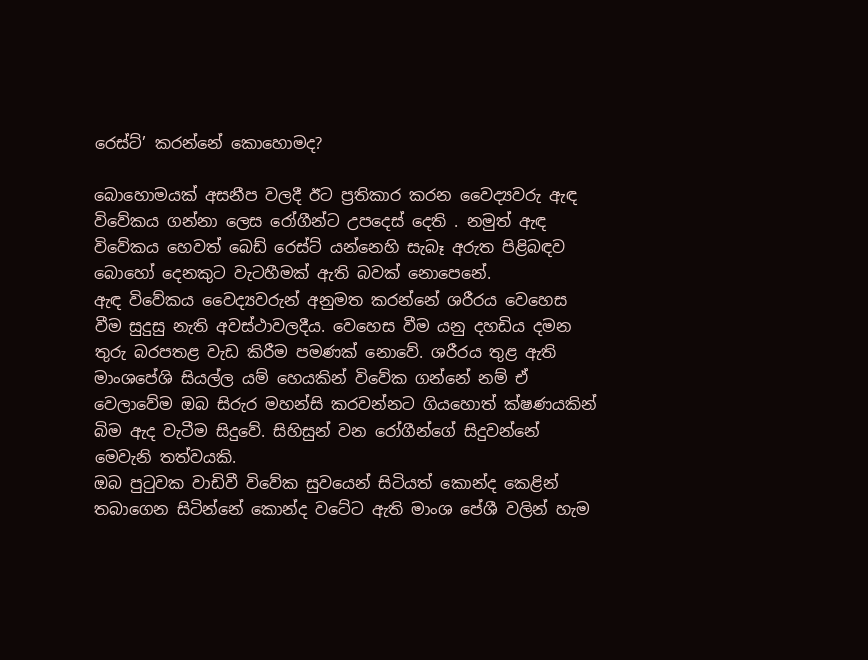රෙස්ට්’ කරන්නේ කොහොමද?

බොහොමයක් අසනීප වලදී ඊට ප්‍රතිකාර කරන වෛද්‍යවරු ඇඳ විවේකය ගන්නා ලෙස රෝගීන්ට උපදෙස් දෙති . නමුත් ඇඳ විවේකය හෙවත් බෙඩ් රෙස්ට් යන්නෙහි සැබෑ අරුත පිළිබඳව බොහෝ දෙනකුට වැටහීමක් ඇති බවක් නොපෙනේ.
ඇඳ විවේකය වෛද්‍යවරුන් අනුමත කරන්නේ ශරීරය වෙහෙස වීම සුදුසු නැති අවස්ථාවලදීය. වෙහෙස වීම යනු දහඩිය දමන තුරු බරපතළ වැඩ කිරීම පමණක් නොවේ. ශරීරය තුළ ඇති මාංශපේශි සියල්ල යම් හෙයකින් විවේක ගන්නේ නම් ඒ වෙලාවේම ඔබ සිරුර මහන්සි කරවන්නට ගියහොත් ක්ෂණයකින් බිම ඇද වැටීම සිදුවේ. සිහිසුන් වන රෝගීන්ගේ සිදුවන්නේ මෙවැනි තත්වයකි.
ඔබ පුටුවක වාඩිවී විවේක සුවයෙන් සිටියත් කොන්ද කෙළින් තබාගෙන සිටින්නේ කොන්ද වටේට ඇති මාංශ පේශී වලින් හැම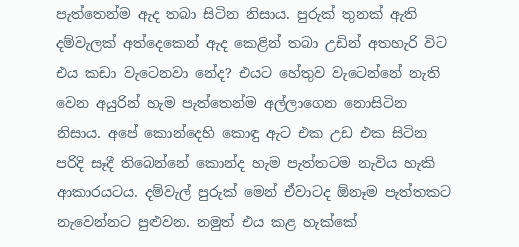පැත්තෙන්ම ඇද තබා සිටින නිසාය. පුරුක් තුනක් ඇති දම්වැලක් අත්දෙකෙන් ඇද කෙළින් තබා උඩින් අතහැරි විට එය කඩා වැටෙනවා නේද? එයට හේතුව වැටෙන්නේ නැති වෙන අයුරින් හැම පැත්තෙන්ම අල්ලාගෙන නොසිටින නිසාය. අපේ කොන්දෙහි කොඳු ඇට එක උඩ එක සිටින පරිදි සෑදී තිබෙන්නේ කොන්ද හැම පැත්තටම නැවිය හැකි ආකාරයටය. දම්වැල් පුරුක් මෙන් ඒවාටද ඕනෑම පැත්තකට නැවෙන්නට පුළුවන. නමුත් එය කළ හැක්කේ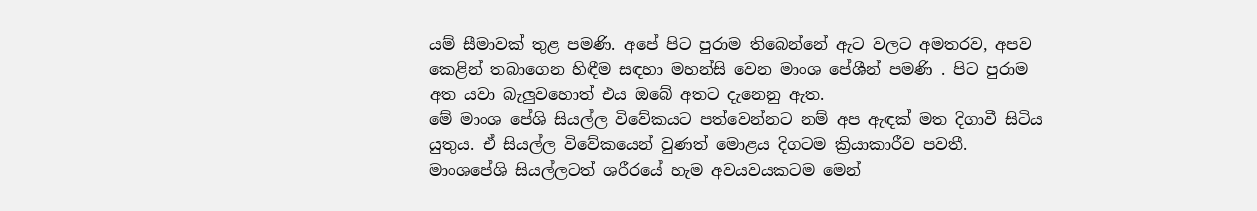යම් සීමාවක් තුළ පමණි. අපේ පිට පුරාම තිබෙන්නේ ඇට වලට අමතරව, අපව කෙළින් තබාගෙන හිඳීම සඳහා මහන්සි වෙන මාංශ පේශීන් පමණි . පිට පුරාම අත යවා බැලුවහොත් එය ඔබේ අතට දැනෙනු ඇත.
මේ මාංශ පේශි සියල්ල විවේකයට පත්වෙන්නට නම් අප ඇඳක් මත දිගාවී සිටිය යුතුය. ඒ සියල්ල විවේකයෙන් වුණත් මොළය දිගටම ක්‍රියාකාරීව පවතී.
මාංශපේශි සියල්ලටත් ශරීරයේ හැම අවයවයකටම මෙන්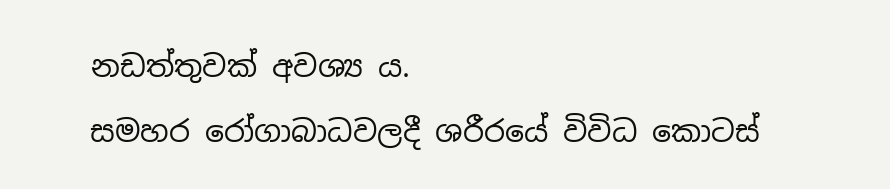නඩත්තුවක් අවශ්‍ය ය.
සමහර රෝගාබාධවලදී ශරීරයේ විවිධ කොටස්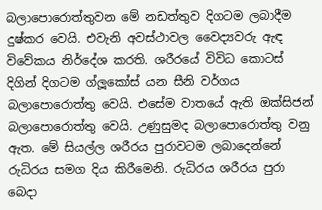බලාපොරොත්තුවන මේ නඩත්තුව දිගටම ලබාදීම දුෂ්කර වෙයි. එවැනි අවස්ථාවල වෛද්‍යවරු ඇඳ විවේකය නිර්දේශ කරති. ශරීරයේ විවිධ කොටස් දිගින් දිගටම ග්ලූකෝස් යන සීනි වර්ගය බලාපොරොත්තු වෙයි. එසේම වාතයේ ඇති ඔක්සිජන් බලාපොරොත්තු වෙයි. උණුසුමද බලාපොරොත්තු වනු ඇත. මේ සියල්ල ශරීරය පුරාවටම ලබාදෙන්නේ රුධිරය සමග දිය කිරීමෙනි. රුධිරය ශරීරය පුරා බෙදා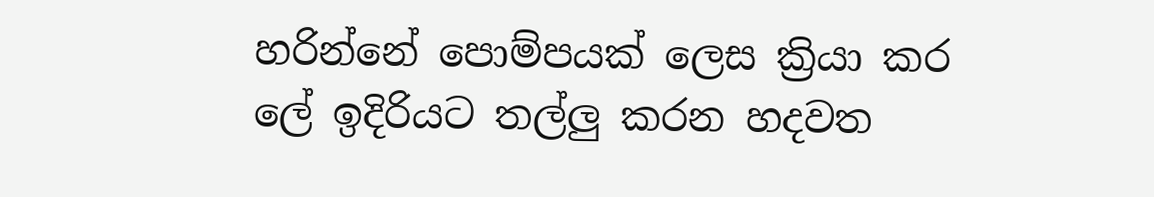හරින්නේ පොම්පයක් ලෙස ක්‍රියා කර ලේ ඉදිරියට තල්ලු කරන හදවත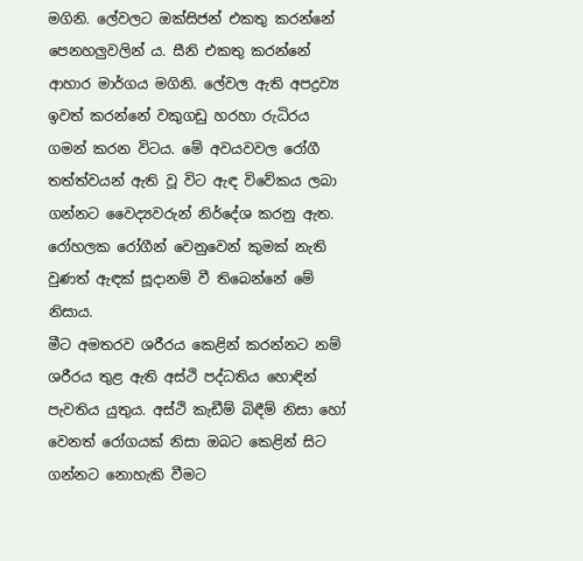මගිනි. ලේවලට ඔක්සිජන් එකතු කරන්නේ පෙනහලුවලින් ය. සීනි එකතු කරන්නේ ආහාර මාර්ගය මගිනි. ලේවල ඇති අපද්‍රව්‍ය ඉවත් කරන්නේ වකුගඩු හරහා රුධිරය ගමන් කරන විටය. මේ අවයවවල රෝගී තත්ත්වයන් ඇති වූ විට ඇඳ විවේකය ලබා ගන්නට වෛද්‍යවරුන් නිර්දේශ කරනු ඇත. රෝහලක රෝගීන් වෙනුවෙන් කුමක් නැති වුණත් ඇඳක් සූදානම් වී තිබෙන්නේ මේ නිසාය.
මීට අමතරව ශරීරය කෙළින් කරන්නට නම් ශරීරය තුළ ඇති අස්ථි පද්ධතිය හොඳින් පැවතිය යුතුය. අස්ථි කැඩීම් බිඳීම් නිසා හෝ වෙනත් රෝගයක් නිසා ඔබට කෙළින් සිට ගන්නට නොහැකි වීමට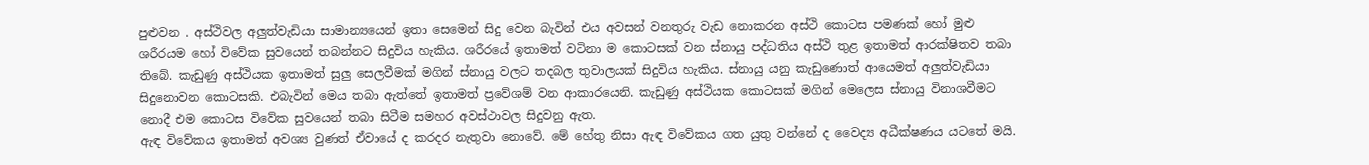පුළුවන . අස්ථිවල අලුත්වැඩියා සාමාන්‍යයෙන් ඉතා සෙමෙන් සිදු වෙන බැවින් එය අවසන් වනතුරු වැඩ නොකරන අස්ථි කොටස පමණක් හෝ මුළු ශරීරයම හෝ විවේක සුවයෙන් තබන්නට සිදුවිය හැකිය. ශරීරයේ ඉතාමත් වටිනා ම කොටසක් වන ස්නායු පද්ධතිය අස්ථි තුළ ඉතාමත් ආරක්ෂිතව තබා තිබේ. කැඩුණු අස්ථියක ඉතාමත් සුලු සෙලවීමක් මගින් ස්නායු වලට තදබල තුවාලයක් සිදුවිය හැකිය. ස්නායු යනු කැඩුණොත් ආයෙමත් අලුත්වැඩියා සිදුනොවන කොටසකි. එබැවින් මෙය තබා ඇත්තේ ඉතාමත් ප්‍රවේශම් වන ආකාරයෙනි. කැඩුණු අස්ථියක කොටසක් මගින් මෙලෙස ස්නායු විනාශවීමට නොදී එම කොටස විවේක සුවයෙන් තබා සිටීම සමහර අවස්ථාවල සිදුවනු ඇත.
ඇඳ විවේකය ඉතාමත් අවශ්‍ය වුණත් ඒවායේ ද කරදර නැතුවා නොවේ. මේ හේතු නිසා ඇඳ විවේකය ගත යුතු වන්නේ ද වෛද්‍ය අධීක්ෂණය යටතේ මයි.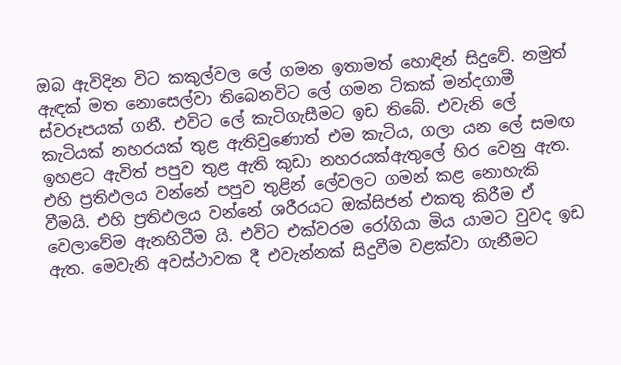ඔබ ඇවිදින විට කකුල්වල ලේ ගමන ඉතාමත් හොඳින් සිදුවේ. නමුත් ඇඳක් මත නොසෙල්වා තිබෙනවිට ලේ ගමන ටිකක් මන්දගාමී ස්වරූපයක් ගනී. එවිට ලේ කැටිගැසීමට ඉඩ තිබේ. එවැනි ලේ කැටියක් නහරයක් තුළ ඇතිවුණොත් එම කැටිය, ගලා යන ලේ සමඟ ඉහළට ඇවිත් පපුව තුළ ඇති කුඩා නහරයක්ඇතුලේ හිර වෙනු ඇත. එහි ප්‍රතිඵලය වන්නේ පපුව තුළින් ලේවලට ගමන් කළ නොහැකි වීමයි. එහි ප්‍රතිඵලය වන්නේ ශරීරයට ඔක්සිජන් එකතු කිරීම ඒ වෙලාවේම ඇනහිටීම යි. එවිට එක්වරම රෝගියා මිය යාමට වුවද ඉඩ ඇත. මෙවැනි අවස්ථාවක දී එවැන්නක් සිදුවීම වළක්වා ගැනීමට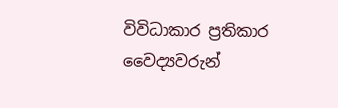විවිධාකාර ප්‍රතිකාර වෛද්‍යවරුන්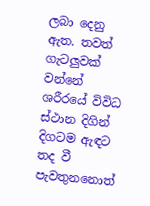ලබා දෙනු ඇත. තවත් ගැටලුවක් වන්නේ ශරීරයේ විවිධ ස්ථාන දිගින් දිගටම ඇඳට තද වී පැවතුනනොත්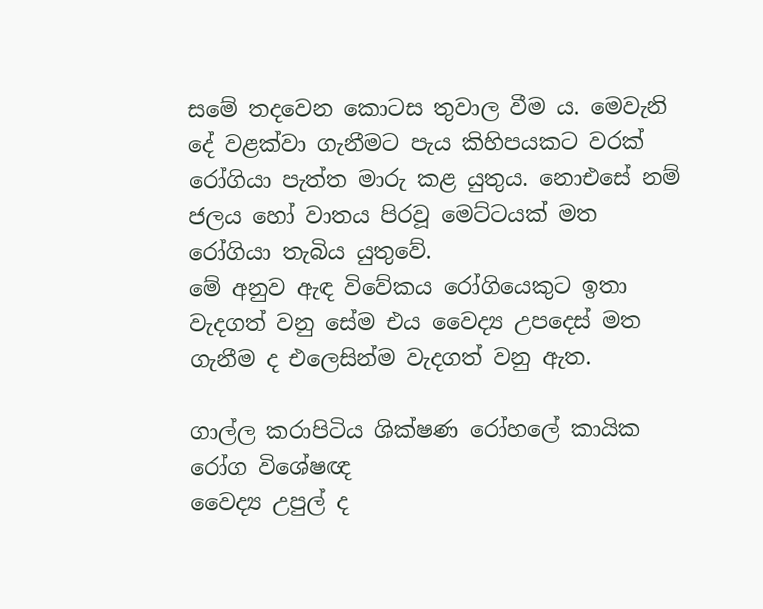සමේ තදවෙන කොටස තුවාල වීම ය. මෙවැනි දේ වළක්වා ගැනීමට පැය කිහිපයකට වරක් රෝගියා පැත්ත මාරු කළ යුතුය. නොඑසේ නම් ජලය හෝ වාතය පිරවූ මෙට්ටයක් මත රෝගියා තැබිය යුතුවේ.
මේ අනුව ඇඳ විවේකය රෝගියෙකුට ඉතා වැදගත් වනු සේම එය වෛද්‍ය උපදෙස් මත ගැනීම ද එලෙසින්ම වැදගත් වනු ඇත.

ගාල්ල කරාපිටිය ශික්ෂණ රෝහලේ කායික රෝග විශේෂඥ
වෛද්‍ය උපුල් ද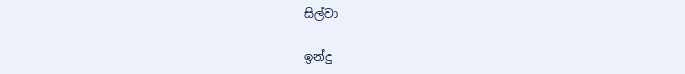සිල්වා

ඉන්දු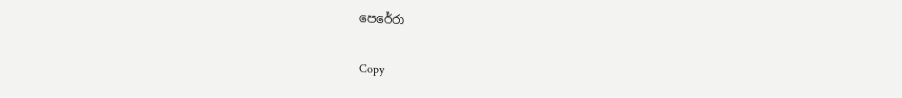පෙරේරා

Copy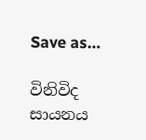Save as…

විනිවිද සායනය